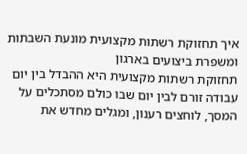איך תחזוקת רשתות מקצועית מונעת השבתות ומשפרת ביצועים בארגון
תחזוקת רשתות מקצועית היא ההבדל בין יום עבודה זורם לבין יום שבו כולם מסתכלים על המסך, לוחצים רענון, ומגלים מחדש את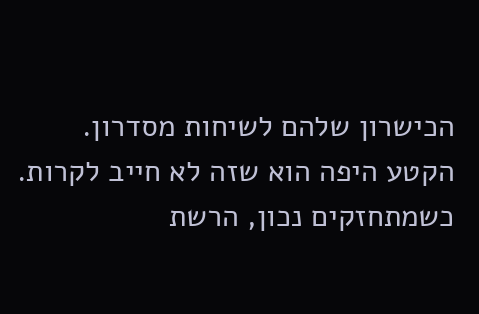הכישרון שלהם לשיחות מסדרון.
הקטע היפה הוא שזה לא חייב לקרות.
כשמתחזקים נכון, הרשת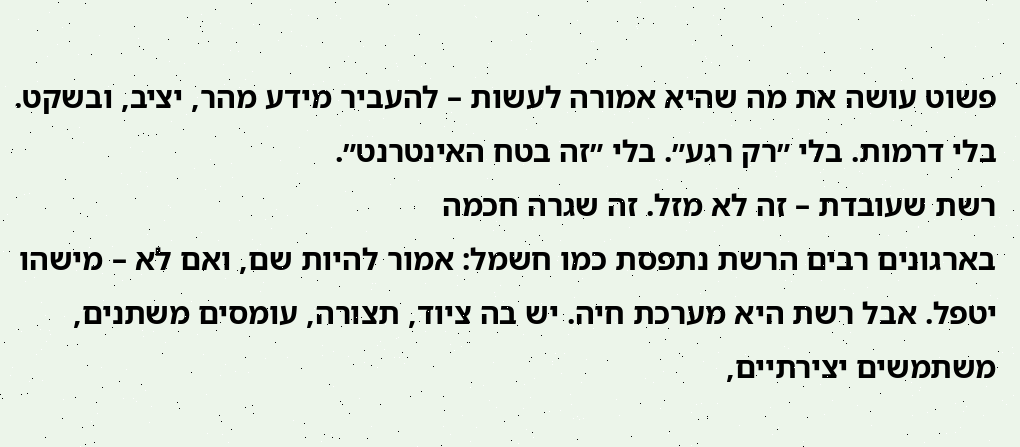פשוט עושה את מה שהיא אמורה לעשות – להעביר מידע מהר, יציב, ובשקט. בלי דרמות. בלי ״רק רגע״. בלי ״זה בטח האינטרנט״.
רשת שעובדת – זה לא מזל. זה שגרה חכמה
בארגונים רבים הרשת נתפסת כמו חשמל: אמור להיות שם, ואם לא – מישהו יטפל. אבל רשת היא מערכת חיה. יש בה ציוד, תצורה, עומסים משתנים, משתמשים יצירתיים,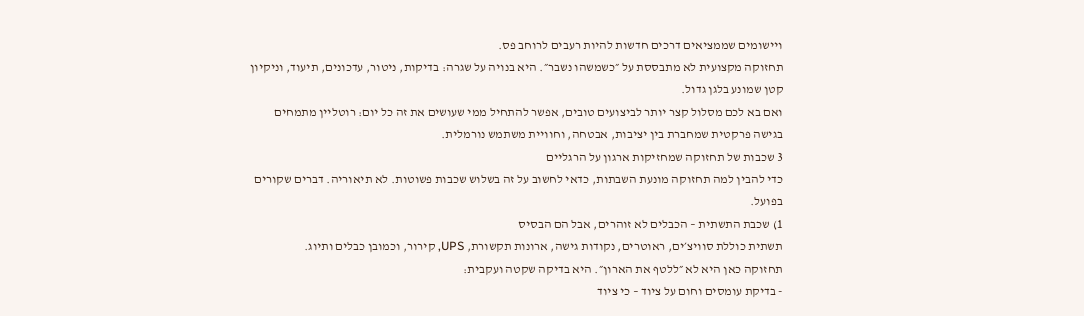ויישומים שממציאים דרכים חדשות להיות רעבים לרוחב פס.
תחזוקה מקצועית לא מתבססת על ״כשמשהו נשבר״. היא בנויה על שגרה: בדיקות, ניטור, עדכונים, תיעוד, וניקיון קטן שמונע בלגן גדול.
ואם בא לכם מסלול קצר יותר לביצועים טובים, אפשר להתחיל ממי שעושים את זה כל יום: רוטליין מתמחים בגישה פרקטית שמחברת בין יציבות, אבטחה, וחוויית משתמש נורמלית.
3 שכבות של תחזוקה שמחזיקות ארגון על הרגליים
כדי להבין למה תחזוקה מונעת השבתות, כדאי לחשוב על זה בשלוש שכבות פשוטות. לא תיאוריה. דברים שקורים בפועל.
1) שכבת התשתית – הכבלים לא זוהרים, אבל הם הבסיס
תשתית כוללת סוויצ׳ים, ראוטרים, נקודות גישה, ארונות תקשורת, UPS, קירור, וכמובן כבלים ותיוג.
תחזוקה כאן היא לא ״ללטף את הארון״. היא בדיקה שקטה ועקבית:
- בדיקת עומסים וחום על ציוד – כי ציוד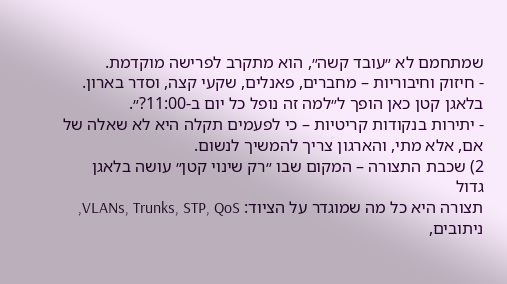שמתחמם לא ״עובד קשה״, הוא מתקרב לפרישה מוקדמת.
- חיזוק וחיבוריות – מחברים, פאנלים, שקעי קצה, וסדר בארון. בלאגן קטן כאן הופך ל״למה זה נופל כל יום ב-11:00?״.
- יתירות בנקודות קריטיות – כי לפעמים תקלה היא לא שאלה של אם, אלא מתי, והארגון צריך להמשיך לנשום.
2) שכבת התצורה – המקום שבו ״רק שינוי קטן״ עושה בלאגן גדול
תצורה היא כל מה שמוגדר על הציוד: VLANs, Trunks, STP, QoS, ניתובים,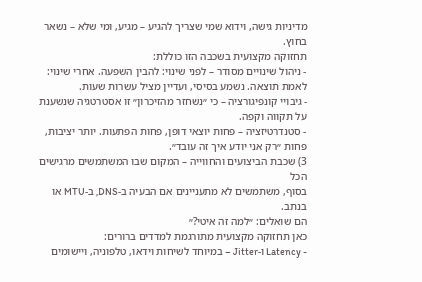מדיניות גישה, וידוא שמי שצריך להגיע – מגיע, ומי שלא – נשאר בחוץ.
תחזוקה מקצועית בשכבה הזו כוללת:
- ניהול שינויים מסודר – לפני שינוי: להבין השפעה. אחרי שינוי: לאמת תוצאה. נשמע בסיסי, ועדיין מציל עשרות שעות.
- גיבויי קונפיגורציה – כי ״נשחזר מהזיכרון״ זו אסטרטגיה שנשענת על תקווה וקפה.
- סטנדרטיזציה – פחות יוצאי דופן, פחות הפתעות. יותר יציבות, פחות ״רק אני יודע איך זה עובד״.
3) שכבת הביצועים והחווייה – המקום שבו המשתמשים מרגישים הכל
בסוף, משתמשים לא מתעניינים אם הבעיה ב-DNS, ב-MTU או בנתב.
הם שואלים: ״למה זה איטי?״
כאן תחזוקה מקצועית מתורגמת למדדים ברורים:
- Latency ו-Jitter – במיוחד לשיחות וידאו, טלפוניה, ויישומים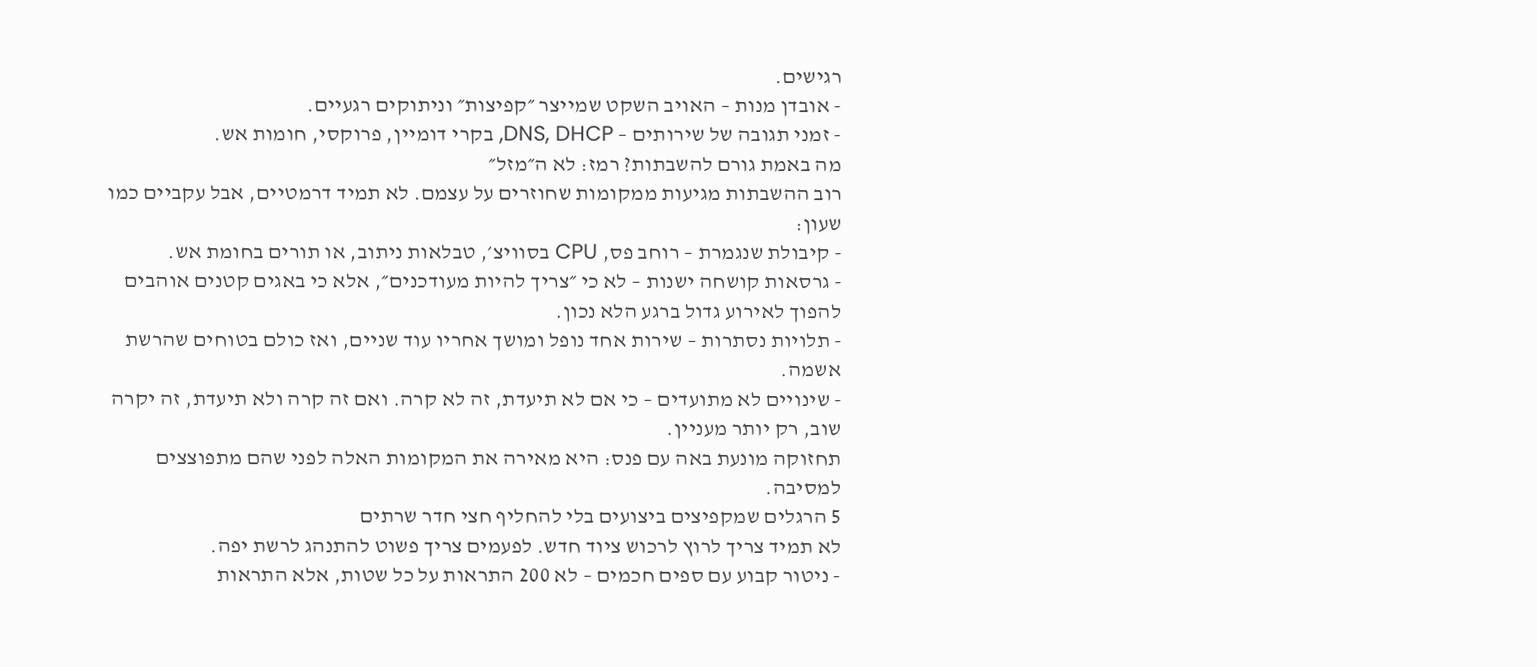רגישים.
- אובדן מנות – האויב השקט שמייצר ״קפיצות״ וניתוקים רגעיים.
- זמני תגובה של שירותים – DNS, DHCP, בקרי דומיין, פרוקסי, חומות אש.
מה באמת גורם להשבתות? רמז: לא ה״מזל״
רוב ההשבתות מגיעות ממקומות שחוזרים על עצמם. לא תמיד דרמטיים, אבל עקביים כמו שעון:
- קיבולת שנגמרת – רוחב פס, CPU בסוויצ׳, טבלאות ניתוב, או תורים בחומת אש.
- גרסאות קושחה ישנות – לא כי ״צריך להיות מעודכנים״, אלא כי באגים קטנים אוהבים להפוך לאירוע גדול ברגע הלא נכון.
- תלויות נסתרות – שירות אחד נופל ומושך אחריו עוד שניים, ואז כולם בטוחים שהרשת אשמה.
- שינויים לא מתועדים – כי אם לא תיעדת, זה לא קרה. ואם זה קרה ולא תיעדת, זה יקרה שוב, רק יותר מעניין.
תחזוקה מונעת באה עם פנס: היא מאירה את המקומות האלה לפני שהם מתפוצצים למסיבה.
5 הרגלים שמקפיצים ביצועים בלי להחליף חצי חדר שרתים
לא תמיד צריך לרוץ לרכוש ציוד חדש. לפעמים צריך פשוט להתנהג לרשת יפה.
- ניטור קבוע עם ספים חכמים – לא 200 התראות על כל שטות, אלא התראות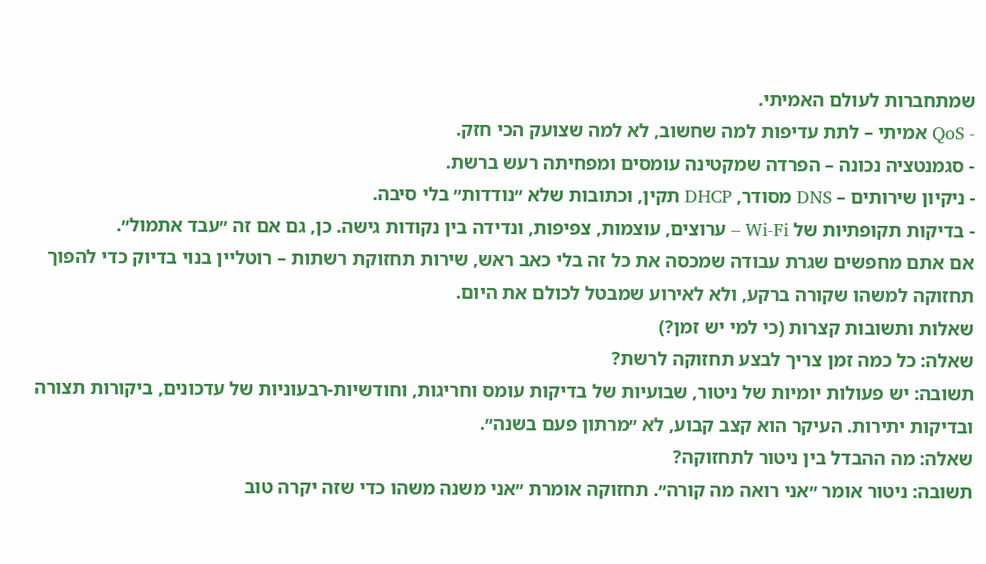שמתחברות לעולם האמיתי.
- QoS אמיתי – לתת עדיפות למה שחשוב, לא למה שצועק הכי חזק.
- סגמנטציה נכונה – הפרדה שמקטינה עומסים ומפחיתה רעש ברשת.
- ניקיון שירותים – DNS מסודר, DHCP תקין, וכתובות שלא ״נודדות״ בלי סיבה.
- בדיקות תקופתיות של Wi-Fi – ערוצים, עוצמות, צפיפות, ונדידה בין נקודות גישה. כן, גם אם זה ״עבד אתמול״.
אם אתם מחפשים שגרת עבודה שמכסה את כל זה בלי כאב ראש, שירות תחזוקת רשתות – רוטליין בנוי בדיוק כדי להפוך תחזוקה למשהו שקורה ברקע, ולא לאירוע שמבטל לכולם את היום.
שאלות ותשובות קצרות (כי למי יש זמן?)
שאלה: כל כמה זמן צריך לבצע תחזוקה לרשת?
תשובה: יש פעולות יומיות של ניטור, שבועיות של בדיקות עומס וחריגות, וחודשיות-רבעוניות של עדכונים, ביקורות תצורה ובדיקות יתירות. העיקר הוא קצב קבוע, לא ״מרתון פעם בשנה״.
שאלה: מה ההבדל בין ניטור לתחזוקה?
תשובה: ניטור אומר ״אני רואה מה קורה״. תחזוקה אומרת ״אני משנה משהו כדי שזה יקרה טוב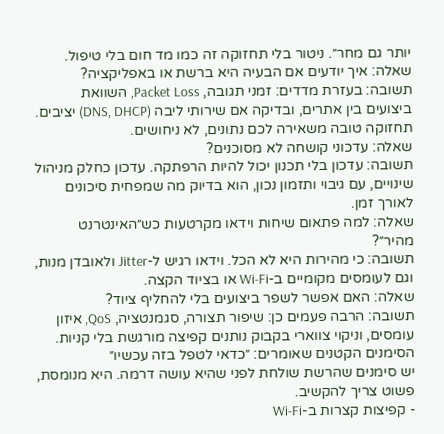יותר גם מחר״. ניטור בלי תחזוקה זה כמו מד חום בלי טיפול.
שאלה: איך יודעים אם הבעיה היא ברשת או באפליקציה?
תשובה: בעזרת מדדים: זמני תגובה, Packet Loss, השוואת ביצועים בין אתרים, ובדיקה אם שירותי ליבה (DNS, DHCP) יציבים. תחזוקה טובה משאירה לכם נתונים, לא ניחושים.
שאלה: עדכוני קושחה לא מסוכנים?
תשובה: עדכון בלי תכנון יכול להיות הרפתקה. עדכון כחלק מניהול שינויים, עם גיבוי ותזמון נכון, הוא בדיוק מה שמפחית סיכונים לאורך זמן.
שאלה: למה פתאום שיחות וידאו מקרטעות כש״האינטרנט מהיר״?
תשובה: כי מהירות היא לא הכל. וידאו רגיש ל-Jitter ולאובדן מנות, וגם לעומסים מקומיים ב-Wi-Fi או בציוד הקצה.
שאלה: האם אפשר לשפר ביצועים בלי להחליף ציוד?
תשובה: הרבה פעמים כן: שיפור תצורה, סגמנטציה, QoS, איזון עומסים, וניקוי צווארי בקבוק נותנים קפיצה מורגשת בלי קניות.
הסימנים הקטנים שאומרים: ״כדאי לטפל בזה עכשיו״
יש סימנים שהרשת שולחת לפני שהיא עושה דרמה. היא מנומסת, פשוט צריך להקשיב.
- קפיצות קצרות ב-Wi-Fi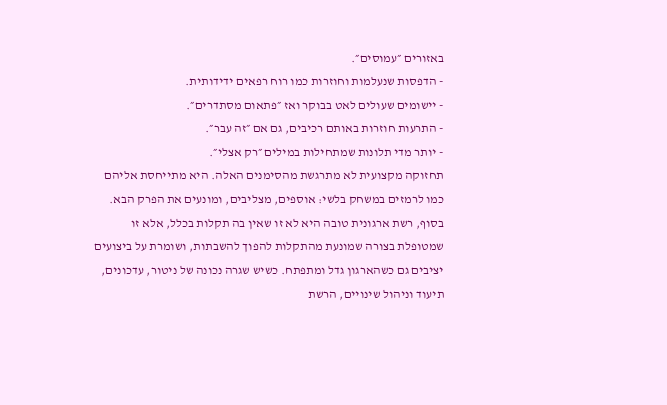באזורים ״עמוסים״.
- הדפסות שנעלמות וחוזרות כמו רוח רפאים ידידותית.
- יישומים שעולים לאט בבוקר ואז ״פתאום מסתדרים״.
- התרעות חוזרות באותם רכיבים, גם אם ״זה עבר״.
- יותר מדי תלונות שמתחילות במילים ״רק אצלי״.
תחזוקה מקצועית לא מתרגשת מהסימנים האלה. היא מתייחסת אליהם כמו לרמזים במשחק בלשי: אוספים, מצליבים, ומונעים את הפרק הבא.
בסוף, רשת ארגונית טובה היא לא זו שאין בה תקלות בכלל, אלא זו שמטופלת בצורה שמונעת מהתקלות להפוך להשבתות, ושומרת על ביצועים יציבים גם כשהארגון גדל ומתפתח. כשיש שגרה נכונה של ניטור, עדכונים, תיעוד וניהול שינויים, הרשת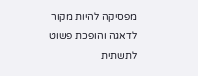מפסיקה להיות מקור לדאגה והופכת פשוט לתשתית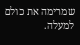שמרימה את כולם למעלה.